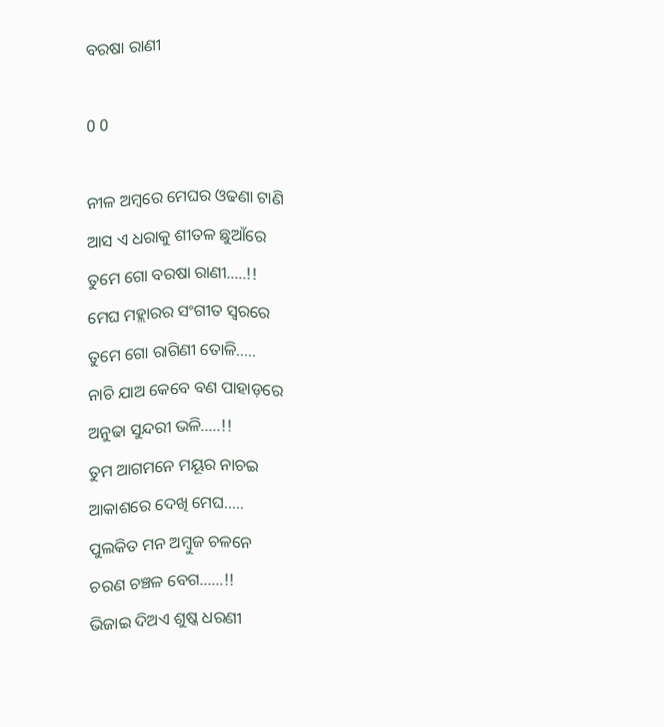ବରଷା ରାଣୀ

0 0

ନୀଳ ଅମ୍ବରେ ମେଘର ଓଢଣା ଟାଣି
ଆସ ଏ ଧରାକୁ ଶୀତଳ ଛୁଆଁରେ
ତୁମେ ଗୋ ବରଷା ରାଣୀ…..!!
ମେଘ ମହ୍ଲାରର ସଂଗୀତ ସ୍ବରରେ
ତୁମେ ଗୋ ରାଗିଣୀ ତୋଳି…..
ନାଚି ଯାଅ କେବେ ବଣ ପାହାଡ଼ରେ
ଅନୁଢା ସୁନ୍ଦରୀ ଭଳି…..!!
ତୁମ ଆଗମନେ ମୟୂର ନାଚଇ
ଆକାଶରେ ଦେଖି ମେଘ…..
ପୁଲକିତ ମନ ଅମ୍ବୁଜ ଚଳନେ
ଚରଣ ଚଞ୍ଚଳ ବେଗ……!!
ଭିଜାଇ ଦିଅଏ ଶୁଷ୍କ ଧରଣୀ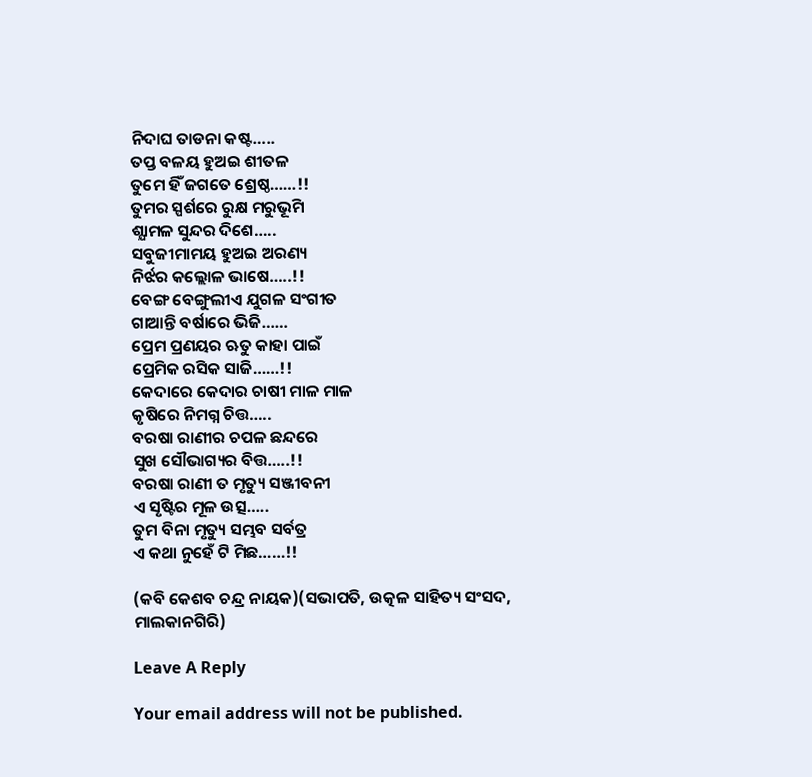ନିଦାଘ ତାଡନା କଷ୍ଟ…..
ତପ୍ତ ବଳୟ ହୁଅଇ ଶୀତଳ
ତୁମେ ହିଁ ଜଗତେ ଶ୍ରେଷ୍ଠ……!!
ତୁମର ସ୍ପର୍ଶରେ ରୁକ୍ଷ ମରୁଭୂମି
ଶ୍ଯାମଳ ସୁନ୍ଦର ଦିଶେ…..
ସବୁଜୀମାମୟ ହୁଅଇ ଅରଣ୍ୟ
ନିର୍ଝର କଲ୍ଲୋଳ ଭାଷେ…..!!
ବେଙ୍ଗ ବେଙ୍ଗୁଲୀଏ ଯୁଗଳ ସଂଗୀତ
ଗାଆନ୍ତି ବର୍ଷାରେ ଭିଜି……
ପ୍ରେମ ପ୍ରଣୟର ଋତୁ କାହା ପାଇଁ
ପ୍ରେମିକ ରସିକ ସାଜି……!!
କେଦାରେ କେଦାର ଚାଷୀ ମାଳ ମାଳ
କୃଷିରେ ନିମଗ୍ନ ଚିତ୍ତ…..
ବରଷା ରାଣୀର ଚପଳ ଛନ୍ଦରେ
ସୁଖ ସୌଭାଗ୍ୟର ବିତ୍ତ…..!!
ବରଷା ରାଣୀ ତ ମୃତ୍ୟୁ ସଞ୍ଜୀବନୀ
ଏ ସୃଷ୍ଟିର ମୂଳ ଉତ୍ସ…..
ତୁମ ବିନା ମୃତ୍ୟୁ ସମ୍ଭବ ସର୍ବତ୍ର
ଏ କଥା ନୁହେଁ ଟି ମିଛ……!!

(କବି କେଶବ ଚନ୍ଦ୍ର ନାୟକ)(ସଭାପତି, ଉତ୍କଳ ସାହିତ୍ୟ ସଂସଦ, ମାଲକାନଗିରି)

Leave A Reply

Your email address will not be published.